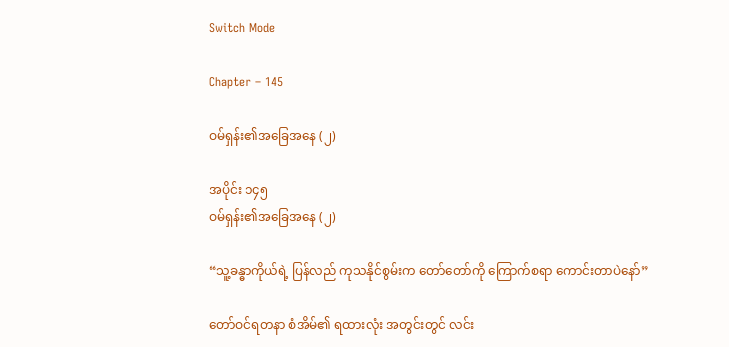Switch Mode

Chapter – 145

ဝမ်ရှန်း၏အခြေအနေ (၂)

အပိုင်း ၁၄၅
ဝမ်ရှန်း၏အခြေအနေ (၂)

“သူ့ခန္ဓာကိုယ်ရဲ့ ပြန်လည် ကုသနိုင်စွမ်းက တော်တော်ကို ကြောက်စရာ ကောင်းတာပဲနော်”

တော်ဝင်ရတနာ စံအိမ်၏ ရထားလုံး အတွင်းတွင် လင်း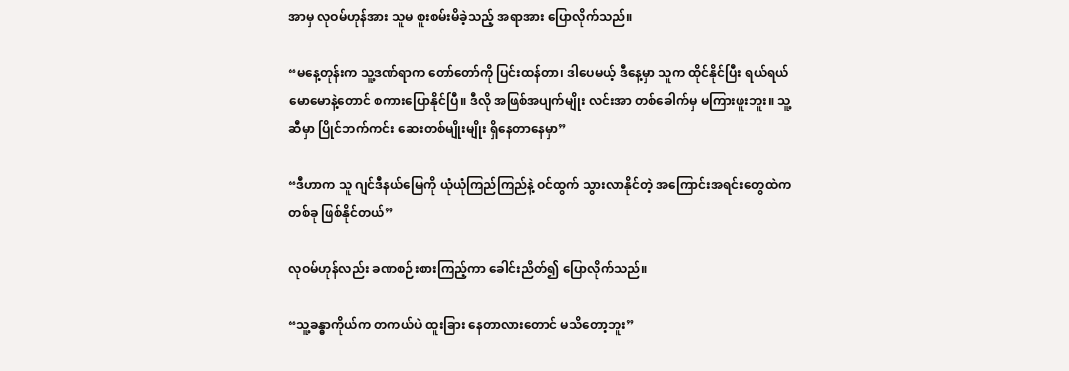အာမှ လုဝမ်ဟုန်အား သူမ စူးစမ်းမိခဲ့သည့် အရာအား ပြောလိုက်သည်။

“မနေ့တုန်းက သူ့ဒဏ်ရာက တော်တော်ကို ပြင်းထန်တာ၊ ဒါပေမယ့် ဒီနေ့မှာ သူက ထိုင်နိုင်ပြီး ရယ်ရယ်မောမောနဲ့တောင် စကားပြောနိုင်ပြီ။ ဒီလို အဖြစ်အပျက်မျိုး လင်းအာ တစ်ခေါက်မှ မကြားဖူးဘူး။ သူ့ဆီမှာ ပြိုင်ဘက်ကင်း ဆေးတစ်မျိုးမျိုး ရှိနေတာနေမှာ”

“ဒီဟာက သူ ဂျင်ဒီနယ်မြေကို ယုံယုံကြည်ကြည်နဲ့ ဝင်ထွက် သွားလာနိုင်တဲ့ အကြောင်းအရင်းတွေထဲက တစ်ခု ဖြစ်နိုင်တယ်”

လုဝမ်ဟုန်လည်း ခဏစဉ်းစားကြည့်ကာ ခေါင်းညိတ်၍ ပြောလိုက်သည်။

“သူ့ခန္ဓာကိုယ်က တကယ်ပဲ ထူးခြား နေတာလားတောင် မသိတော့ဘူး”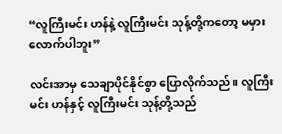“လူကြီးမင်း ဟန်နဲ့ လူကြီးမင်း သုန့်တို့ကတော့ မမှားလောက်ပါဘူး”

လင်းအာမှ သေချာပိုင်နိုင်စွာ ပြောလိုက်သည်။ လူကြီးမင်း ဟန်နှင့် လူကြီးမင်း သုန့်တို့သည်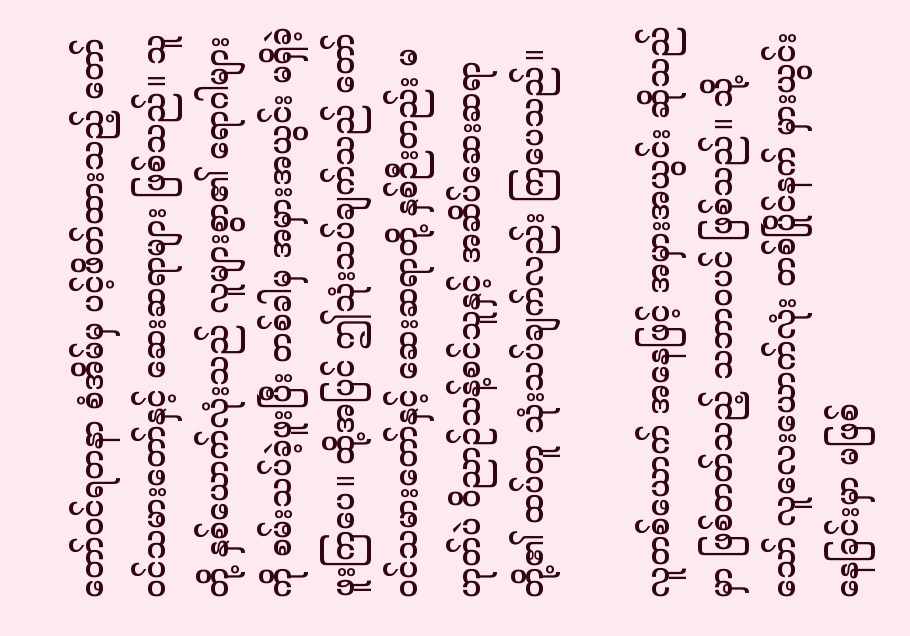တော်ဝင်ရတနာ စံအိမ်မှ ပင့်ဖိတ်ထားသည့် တော်ဝင်သမားတော်နှင့် ဆေးဆရာများ ဖြစ်သည်။ သူတို့ နှစ်ယောက်လုံးသည် လူများစွာ၏ ရောဂါများကို စမ်းသပ်ခဲ့ဖူးပြီး တစ်ခါမှ အမှားအယွင်း မရှိခဲ့ဖူးကြပေ။ ထို့အပြင် ဤသုံးသပ်ချက်သည် တော်ဝင်သမားတော်နှင့် ဆေးဆရာတို့ နှစ်ဉီးတည်း မဟုတ်ပဲ ဝိညာဉ်သန့်စင်သူနှင့် အဆိပ်ဆေးဆရာတို့၏ ထပ်တူ သုံးသပ်ချက်လည်း ကြပေသည်။

လူတစ်ယောက် အနေဖြင့် အမှားအယွင်း ဆိုသည်မှာ ဖြစ်တတ်သည့် သဘာဝပင် ဖြစ်သည်။ သို့သော် လူလေးယောက်လုံး တစ်ပြိုင်နက် မှားယွင်းနေခြင်းမှာ မဖြစ်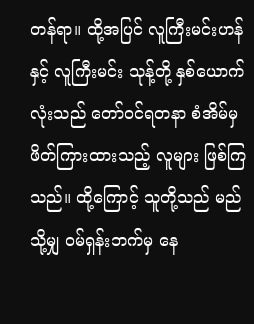တန်ရာ။ ထို့အပြင် လူကြီးမင်းဟန်နှင့် လူကြီးမင်း သုန့်တို့ နှစ်ယောက်လုံးသည် တော်ဝင်ရတနာ စံအိမ်မှ ဖိတ်ကြားထားသည့် လူများ ဖြစ်ကြသည်။ ထို့ကြောင့် သူတို့သည် မည်သို့မျှ ဝမ်ရှန်းဘက်မှ နေ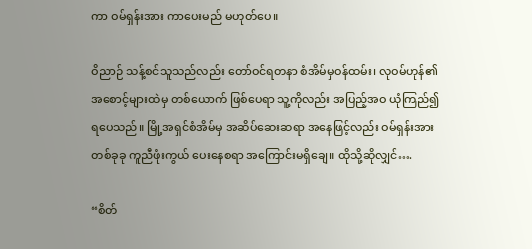ကာ ဝမ်ရှန်းအား ကာပေးမည် မဟုတ်ပေ။

ဝိညာဉ် သန့်စင်သူသည်လည်း တော်ဝင်ရတနာ စံအိမ်မှဝန်ထမ်း၊ လုဝမ်ဟုန်၏ အစောင့်များထဲမှ တစ်ယောက် ဖြစ်ပေရာ သူ့ကိုလည်း အပြည့်အဝ ယုံကြည်၍ ရပေသည်။ မြို့အရှင်စံအိမ်မှ အဆိပ်ဆေးဆရာ အနေဖြင့်လည်း ဝမ်ရှန်းအား တစ်ခုခု ကူညီဖုံးကွယ် ပေးနေစရာ အကြောင်းမရှိချေ။ ထိုသို့ဆိုလျှင်….

“စိတ်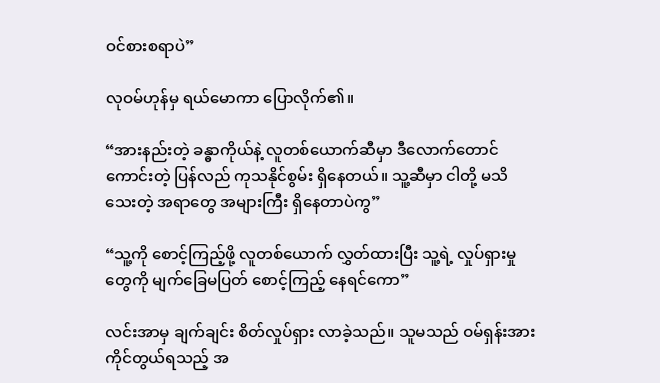ဝင်စားစရာပဲ”

လုဝမ်ဟုန်မှ ရယ်မောကာ ပြောလိုက်၏။

“အားနည်းတဲ့ ခန္ဓာကိုယ်နဲ့ လူတစ်ယောက်ဆီမှာ ဒီလောက်တောင် ကောင်းတဲ့ ပြန်လည် ကုသနိုင်စွမ်း ရှိနေတယ်။ သူ့ဆီမှာ ငါတို့ မသိသေးတဲ့ အရာတွေ အများကြီး ရှိနေတာပဲကွ”

“သူ့ကို စောင့်ကြည့်ဖို့ လူတစ်ယောက် လွှတ်ထားပြီး သူ့ရဲ့ လှုပ်ရှားမှုတွေကို မျက်ခြေမပြတ် စောင့်ကြည့် နေရင်ကော”

လင်းအာမှ ချက်ချင်း စိတ်လှုပ်ရှား လာခဲ့သည်။ သူမသည် ဝမ်ရှန်းအား ကိုင်တွယ်ရသည့် အ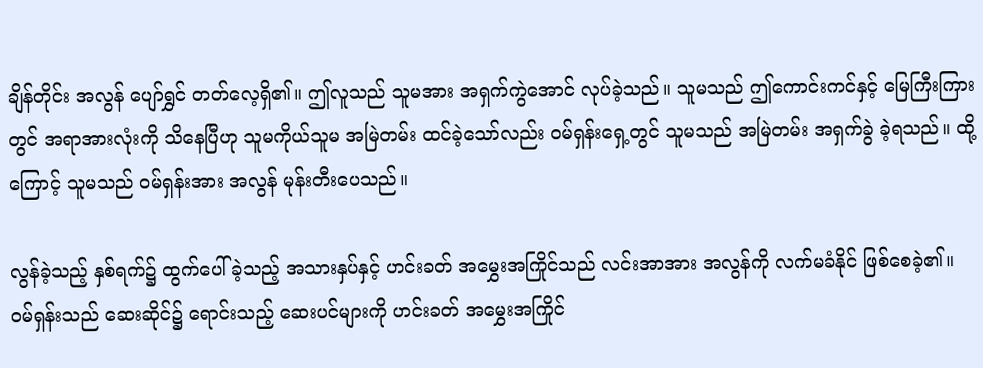ချိန်တိုင်း အလွန် ပျော်ရွှင် တတ်လေ့ရှိ၏။ ဤလူသည် သူမအား အရှက်ကွဲအောင် လုပ်ခဲ့သည်။ သူမသည် ဤကောင်းကင်နှင့် မြေကြီးကြားတွင် အရာအားလုံးကို သိနေပြီဟု သူမကိုယ်သူမ အမြဲတမ်း ထင်ခဲ့သော်လည်း ဝမ်ရှန်းရှေ့တွင် သူမသည် အမြဲတမ်း အရှက်ခွဲ ခဲ့ရသည်။ ထို့ကြောင့် သူမသည် ဝမ်ရှန်းအား အလွန် မုန်းတီးပေသည်။

လွန်ခဲ့သည့် နှစ်ရက်၌ ထွက်ပေါ်ခဲ့သည့် အသားနှပ်နှင့် ဟင်းခတ် အမွှေးအကြိုင်သည် လင်းအာအား အလွန်ကို လက်မခံနိုင် ဖြစ်စေခဲ့၏။ ဝမ်ရှန်းသည် ဆေးဆိုင်၌ ရောင်းသည့် ဆေးပင်များကို ဟင်းခတ် အမွှေးအကြိုင်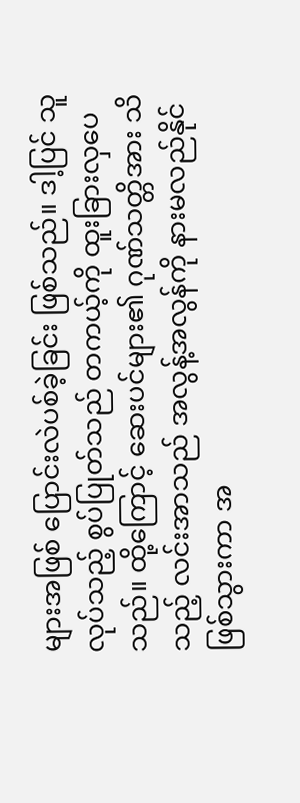များအဖြစ် ပြောင်းလဲပစ်ခဲ့ခြင်း ဖြစ်သည်။ ဒါ့ပြင် သူလုပ်သည့် စွပ်ပြုတ်သည် တကယ့်ကို ထူးခြားလှပေသည်။ ထို့ကြောင့် ဆေးပင်များ၏ ဂုဏ်သတ္တိအား သိသည့် လင်းအာသည် အလွန့်အလွန်ကို နားမလည်နိုင် ဖြစ်သွားကာ အ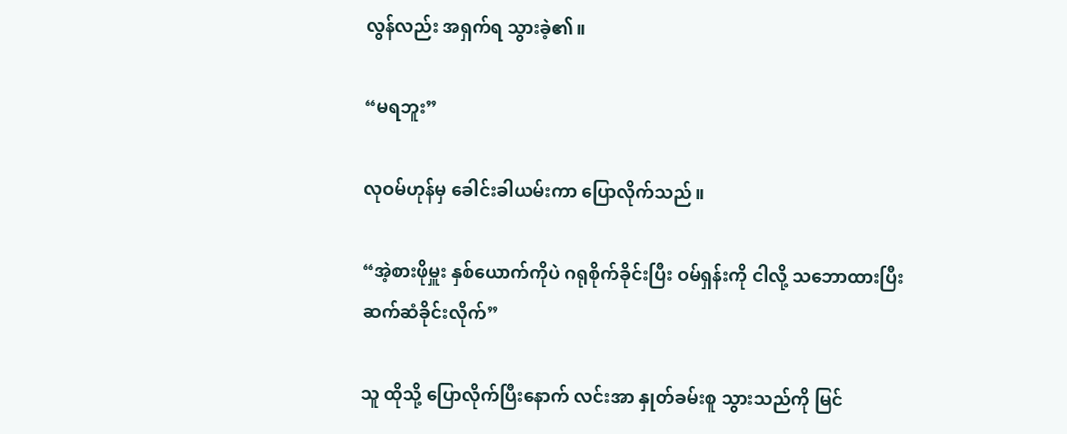လွန်လည်း အရှက်ရ သွားခဲ့၏။

“မရဘူး”

လုဝမ်ဟုန်မှ ခေါင်းခါယမ်းကာ ပြောလိုက်သည်။

“အဲ့စားဖိုမှူး နှစ်ယောက်ကိုပဲ ဂရုစိုက်ခိုင်းပြီး ဝမ်ရှန်းကို ငါလို့ သဘောထားပြီး ဆက်ဆံခိုင်းလိုက်”

သူ ထိုသို့ ပြောလိုက်ပြီးနောက် လင်းအာ နှုတ်ခမ်းစူ သွားသည်ကို မြင်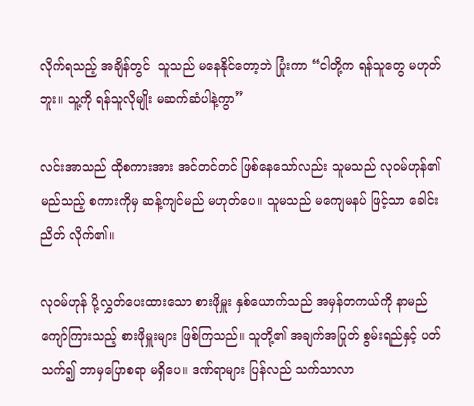လိုက်ရသည့် အချိန်တွင်  သူသည် မနေနိုင်တော့ဘဲ ပြုံးကာ “ငါတို့က ရန်သူတွေ မဟုတ်ဘူး။ သူ့ကို ရန်သူလိုမျိုး မဆက်ဆံပါနဲ့ကွာ”

လင်းအာသည် ထိုစကားအား အင်တင်တင် ဖြစ်နေသော်လည်း သူမသည် လုဝမ်ဟုန်၏ မည်သည့် စကားကိုမှ ဆန့်ကျင်မည် မဟုတ်ပေ။ သူမသည် မကျေမနပ် ဖြင့်သာ ခေါင်းညိတ် လိုက်၏။

လုဝမ်ဟုန် ပို့လွှတ်ပေးထားသော စားဖိုမှူး နှစ်ယောက်သည် အမှန်တကယ်ကို နာမည် ကျော်ကြားသည့် စားဖိုမှူးများ ဖြစ်ကြသည်။ သူတို့၏ အချက်အပြုတ် စွမ်းရည်နှင့် ပတ်သက်၍ ဘာမှပြောစရာ မရှိပေ။ ဒဏ်ရာများ ပြန်လည် သက်သာလာ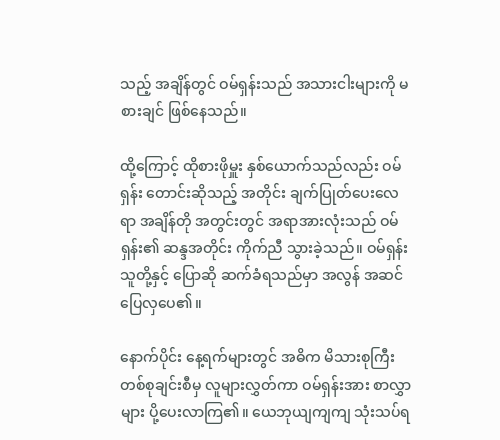သည့် အချိန်တွင် ဝမ်ရှန်းသည် အသားငါးများကို မစားချင် ဖြစ်နေသည်။

ထို့ကြောင့် ထိုစားဖိုမှူး နှစ်ယောက်သည်လည်း ဝမ်ရှန်း တောင်းဆိုသည့် အတိုင်း ချက်ပြုတ်ပေးလေရာ အချိန်တို အတွင်းတွင် အရာအားလုံးသည် ဝမ်ရှန်း၏ ဆန္ဒအတိုင်း ကိုက်ညီ သွားခဲ့သည်။ ဝမ်ရှန်း သူတို့နှင့် ပြောဆို ဆက်ခံရသည်မှာ အလွန် အဆင်ပြေလှပေ၏။

နောက်ပိုင်း နေ့ရက်များတွင် အဓိက မိသားစုကြီး တစ်စုချင်းစီမှ လူများလွှတ်ကာ ဝမ်ရှန်းအား စာလွှာများ ပို့ပေးလာကြ၏။ ယေဘုယျကျကျ သုံးသပ်ရ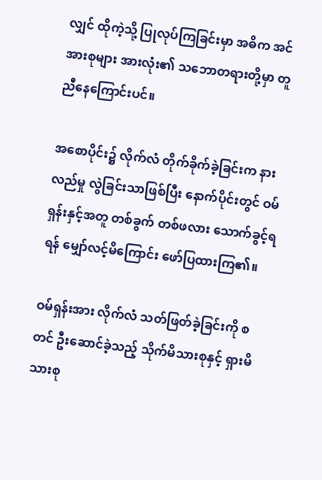လျှင် ထိုကဲ့သို့ ပြုလုပ်ကြခြင်းမှာ အဓိက အင်အားစုများ အားလုံး၏ သဘောတရားတို့မှာ တူညီနေကြောင်းပင်။

အစောပိုင်း၌ လိုက်လံ တိုက်ခိုက်ခဲ့ခြင်းက နားလည်မှု လွဲခြင်းသာဖြစ်ပြီး နောက်ပိုင်းတွင် ဝမ်ရှန်းနှင့်အတူ တစ်ခွက် တစ်ဖလား သောက်ခွင့်ရရန် မျှော်လင့်မိကြောင်း ဖော်ပြထားကြ၏။

ဝမ်ရှန်းအား လိုက်လံ သတ်ဖြတ်ခဲ့ခြင်းကို စတင် ဦးဆောင်ခဲ့သည့် သိုက်မိသားစုနှင့် ရှားမိသားစု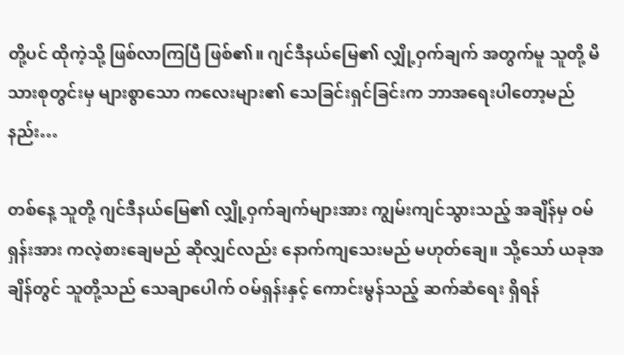တို့ပင် ထိုကဲ့သို့ ဖြစ်လာကြပြီ ဖြစ်၏။ ဂျင်ဒီနယ်မြေ၏ လျှို့ဝှက်ချက် အတွက်မူ သူတို့ မိသားစုတွင်းမှ များစွာသော ကလေးများ၏ သေခြင်းရှင်ခြင်းက ဘာအရေးပါတော့မည်နည်း…

တစ်နေ့ သူတို့ ဂျင်ဒီနယ်မြေ၏ လျှို့ဝှက်ချက်များအား ကျွမ်းကျင်သွားသည့် အချိန်မှ ဝမ်ရှန်းအား ကလဲ့စားချေမည် ဆိုလျှင်လည်း နောက်ကျသေးမည် မဟုတ်ချေ။ သို့သော် ယခုအချိန်တွင် သူတို့သည် သေချာပေါက် ဝမ်ရှန်းနှင့် ကောင်းမွန်သည့် ဆက်ဆံရေး ရှိရန်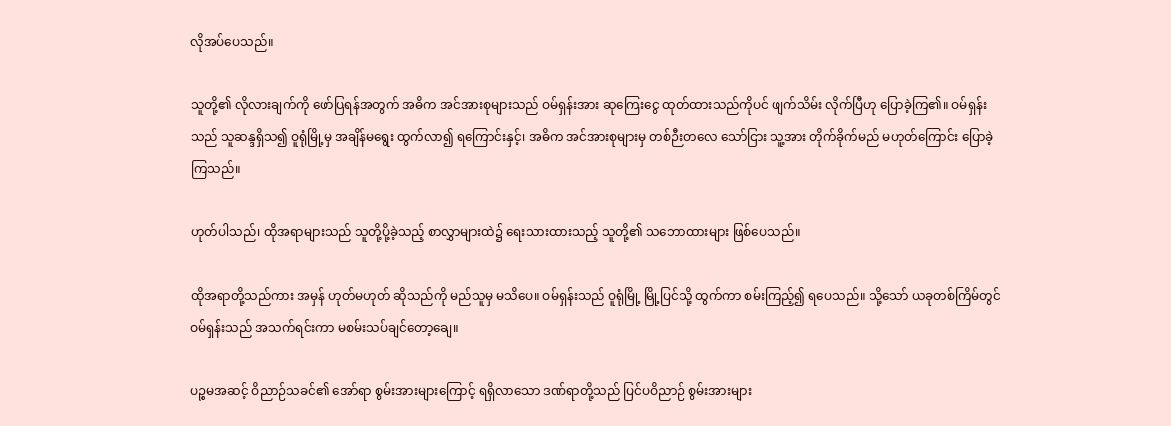လိုအပ်ပေသည်။

သူတို့၏ လိုလားချက်ကို ဖော်ပြရန်အတွက် အဓိက အင်အားစုများသည် ဝမ်ရှန်းအား ဆုကြေးငွေ ထုတ်ထားသည်ကိုပင် ဖျက်သိမ်း လိုက်ပြီဟု ပြောခဲ့ကြ၏။ ဝမ်ရှန်းသည် သူဆန္ဒရှိသ၍ ဝူရုံမြို့မှ အချိန်မရွေး ထွက်လာ၍ ရကြောင်းနှင့်၊ အဓိက အင်အားစုများမှ တစ်ဉီးတလေ သော်ငြား သူ့အား တိုက်ခိုက်မည် မဟုတ်ကြောင်း ပြောခဲ့ကြသည်။

ဟုတ်ပါသည်၊ ထိုအရာများသည် သူတို့ပို့ခဲ့သည့် စာလွှာများထဲ၌ ရေးသားထားသည့် သူတို့၏ သဘောထားများ ဖြစ်ပေသည်။

ထိုအရာတို့သည်ကား အမှန် ဟုတ်မဟုတ် ဆိုသည်ကို မည်သူမှ မသိပေ။ ဝမ်ရှန်းသည် ဝူရုံမြို့ မြို့ပြင်သို့ ထွက်ကာ စမ်းကြည့်၍ ရပေသည်။ သို့သော် ယခုတစ်ကြိမ်တွင် ဝမ်ရှန်းသည် အသက်ရင်းကာ မစမ်းသပ်ချင်တော့ချေ။

ပဉ္စမအဆင့် ဝိညာဉ်သခင်၏ အော်ရာ စွမ်းအားများကြောင့် ရရှိလာသော ဒဏ်ရာတို့သည် ပြင်ပဝိညာဉ် စွမ်းအားများ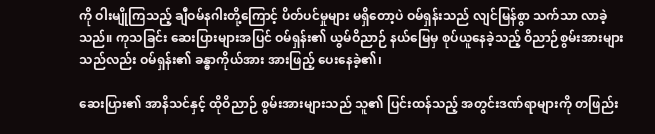ကို ဝါးမျိုကြသည့် ချီဝမ်နဂါးတို့ကြောင့် ပိတ်ပင်မှုများ မရှိတော့ပဲ ဝမ်ရှန်းသည် လျင်မြန်စွာ သက်သာ လာခဲ့သည်။ ကုသခြင်း ဆေးပြားများအပြင် ဝမ်ရှန်း၏ ယွမ်ဝိညာဉ် နယ်မြေမှ စုပ်ယူနေခဲ့သည့် ဝိညာဉ်စွမ်းအားများသည်လည်း ဝမ်ရှန်း၏ ခန္ဓာကိုယ်အား အားဖြည့် ပေးနေခဲ့၏၊

ဆေးပြား၏ အာနိသင်နှင့် ထိုဝိညာဉ် စွမ်းအားများသည် သူ၏ ပြင်းထန်သည့် အတွင်းဒဏ်ရာများကို တဖြည်း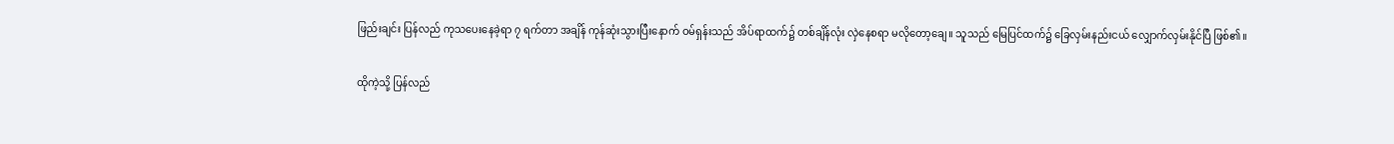ဖြည်းချင်း ပြန်လည် ကုသပေးနေခဲ့ရာ ၇ ရက်တာ အချိန် ကုန်ဆုံးသွားပြီးနောက် ဝမ်ရှန်းသည် အိပ်ရာထက်၌ တစ်ချိန်လုံး လှဲနေစရာ မလိုတော့ချေ။ သူသည် မြေပြင်ထက်၌ ခြေလှမ်းနည်းငယ် လျှောက်လှမ်းနိုင်ပြီ ဖြစ်၏။

ထိုကဲ့သို့ ပြန်လည်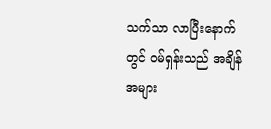သက်သာ လာပြီးနောက်တွင် ဝမ်ရှန်းသည် အချိန်အများ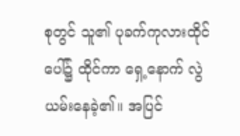စုတွင် သူ၏ ပုခက်ကုလားထိုင်ပေါ်၌ ထိုင်ကာ ရှေ့နောက် လွဲယမ်းနေခဲ့၏။ အပြင်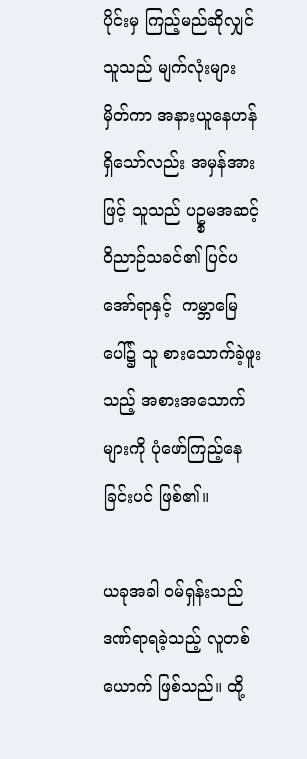ပိုင်းမှ ကြည့်မည်ဆိုလျှင် သူသည် မျက်လုံးများ မှိတ်ကာ အနားယူနေဟန် ရှိသော်လည်း အမှန်အားဖြင့် သူသည် ပဥ္စမအဆင့် ဝိညာဉ်သခင်၏ ပြင်ပအော်ရာနှင့်  ကမ္ဘာမြေပေါ်၌ သူ စားသောက်ခဲ့ဖူးသည့် အစားအသောက်များကို ပုံဖော်ကြည့်နေခြင်းပင် ဖြစ်၏။

ယခုအခါ ဝမ်ရှန်းသည် ဒဏ်ရာရခဲ့သည့် လူတစ်ယောက် ဖြစ်သည်။ ထို့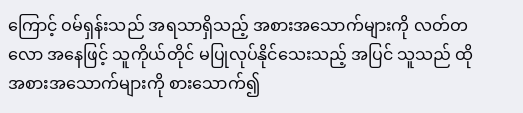ကြောင့် ဝမ်ရှန်းသည် အရသာရှိသည့် အစားအသောက်များကို လတ်တလော အနေဖြင့် သူကိုယ်တိုင် မပြုလုပ်နိုင်သေးသည့် အပြင် သူသည် ထိုအစားအသောက်များကို စားသောက်၍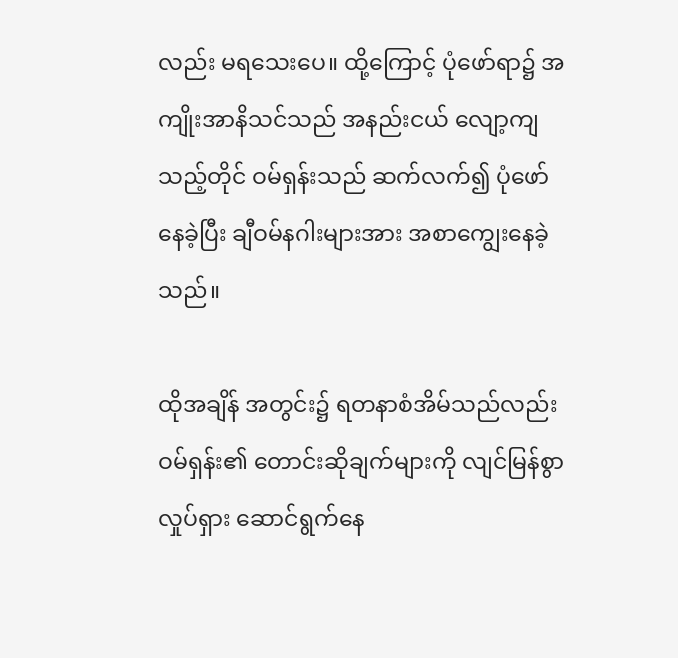လည်း မရသေးပေ။ ထို့ကြောင့် ပုံဖော်ရာ၌ အကျိုးအာနိသင်သည် အနည်းငယ် လျော့ကျသည့်တိုင် ဝမ်ရှန်းသည် ဆက်လက်၍ ပုံဖော်နေခဲ့ပြီး ချီဝမ်နဂါးများအား အစာကျွေးနေခဲ့သည်။

ထိုအချိန် အတွင်း၌ ရတနာစံအိမ်သည်လည်း ဝမ်ရှန်း၏ တောင်းဆိုချက်များကို လျင်မြန်စွာ လှုပ်ရှား ဆောင်ရွက်နေ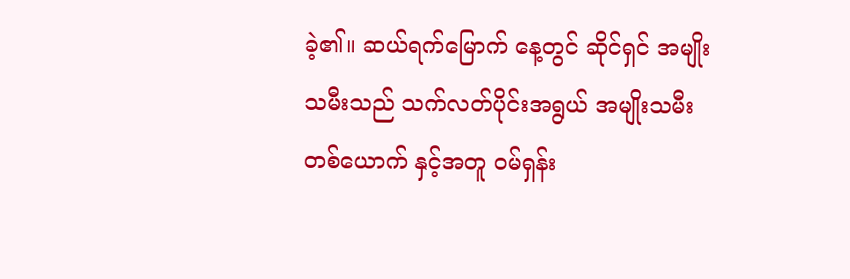ခဲ့၏။ ဆယ်ရက်မြောက် နေ့တွင် ဆိုင်ရှင် အမျိုးသမီးသည် သက်လတ်ပိုင်းအရွယ် အမျိုးသမီး တစ်ယောက် နှင့်အတူ ဝမ်ရှန်း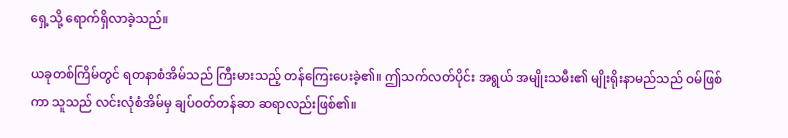ရှေ့သို့ ရောက်ရှိလာခဲ့သည်။

ယခုတစ်ကြိမ်တွင် ရတနာစံအိမ်သည် ကြီးမားသည့် တန်ကြေးပေးခဲ့၏။ ဤသက်လတ်ပိုင်း အရွယ် အမျိုးသမီး၏ မျိုးရိုးနာမည်သည် ဝမ်ဖြစ်ကာ သူသည် လင်းလုံစံအိမ်မှ ချပ်ဝတ်တန်ဆာ ဆရာလည်းဖြစ်၏။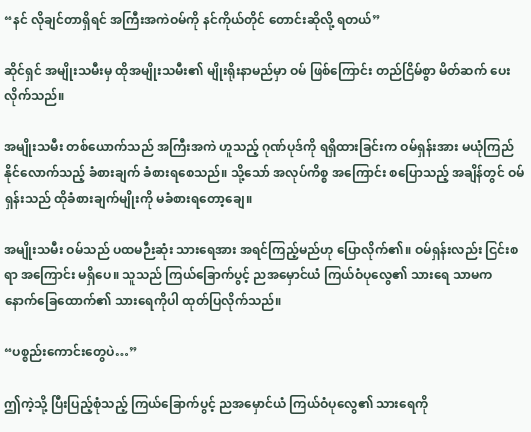“နင် လိုချင်တာရှိရင် အကြီးအကဲဝမ်ကို နင်ကိုယ်တိုင် တောင်းဆိုလို့ ရတယ်”

ဆိုင်ရှင် အမျိုးသမီးမှ ထိုအမျိုးသမီး၏ မျိုးရိုးနာမည်မှာ ဝမ် ဖြစ်ကြောင်း တည်ငြိမ်စွာ မိတ်ဆက် ပေးလိုက်သည်။

အမျိုးသမီး တစ်ယောက်သည် အကြီးအကဲ ဟူသည့် ဂုဏ်ပုဒ်ကို ရရှိထားခြင်းက ဝမ်ရှန်းအား မယုံကြည်နိုင်လောက်သည့် ခံစားချက် ခံစားရစေသည်။ သို့သော် အလုပ်ကိစ္စ အကြောင်း စပြောသည့် အချိန်တွင် ဝမ်ရှန်းသည် ထိုခံစားချက်မျိုးကို မခံစားရတော့ချေ။

အမျိုးသမီး ဝမ်သည် ပထမဉီးဆုံး သားရေအား အရင်ကြည့်မည်ဟု ပြောလိုက်၏။ ဝမ်ရှန်းလည်း ငြင်းစရာ အကြောင်း မရှိပေ။ သူသည် ကြယ်ခြောက်ပွင့် ညအမှောင်ယံ ကြယ်ဝံပုလွေ၏ သားရေ သာမက နောက်ခြေထောက်၏ သားရေကိုပါ ထုတ်ပြလိုက်သည်။

“ပစ္စည်းကောင်းတွေပဲ…”

ဤကဲ့သို့ ပြီးပြည့်စုံသည့် ကြယ်ခြောက်ပွင့် ညအမှောင်ယံ ကြယ်ဝံပုလွေ၏ သားရေကို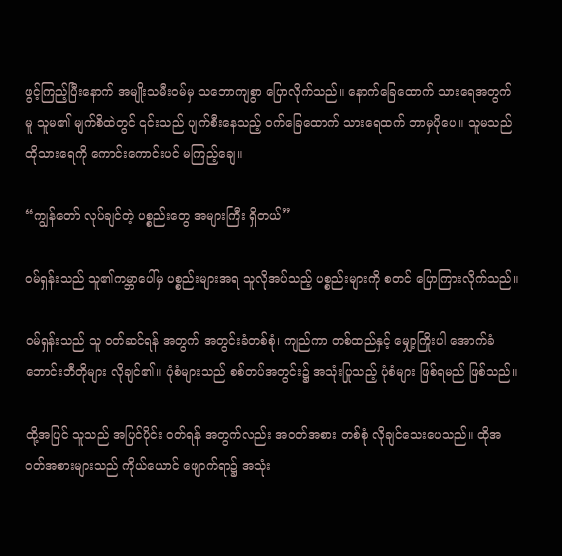ဖွင့်ကြည့်ပြီးနောက် အမျိုးသမီးဝမ်မှ သဘောကျစွာ ပြောလိုက်သည်။ နောက်ခြေထောက် သားရေအတွက်မူ သူမ၏ မျက်စိထဲတွင် ၎င်းသည် ပျက်စီးနေသည့် ဝက်ခြေထောက် သားရေထက် ဘာမှပိုပေ။ သူမသည် ထိုသားရေကို ကောင်းကောင်းပင် မကြည့်ချေ။

“ကျွန်တော် လုပ်ချင်တဲ့ ပစ္စည်းတွေ အများကြီး ရှိတယ်”

ဝမ်ရှန်းသည် သူ၏ကမ္ဘာပေါ်မှ ပစ္စည်းများအရ သူလိုအပ်သည့် ပစ္စည်းများကို စတင် ပြောကြားလိုက်သည်။

ဝမ်ရှန်းသည် သူ ဝတ်ဆင်ရန် အတွက် အတွင်းခံတစ်စုံ၊ ကျည်ကာ တစ်ထည်နှင့် မျှော့ကြိုးပါ အောက်ခံ ဘောင်းဘီတိုများ လိုချင်၏။ ပုံစံများသည် စစ်တပ်အတွင်း၌ အသုံးပြုသည့် ပုံစံများ ဖြစ်ရမည် ဖြစ်သည်။

ထို့အပြင် သူသည် အပြင်ပိုင်း ဝတ်ရန် အတွက်လည်း အဝတ်အစား တစ်စုံ လိုချင်သေးပေသည်။ ထိုအဝတ်အစားများသည် ကိုယ်ယောင် ဖျောက်ရာ၌ အသုံး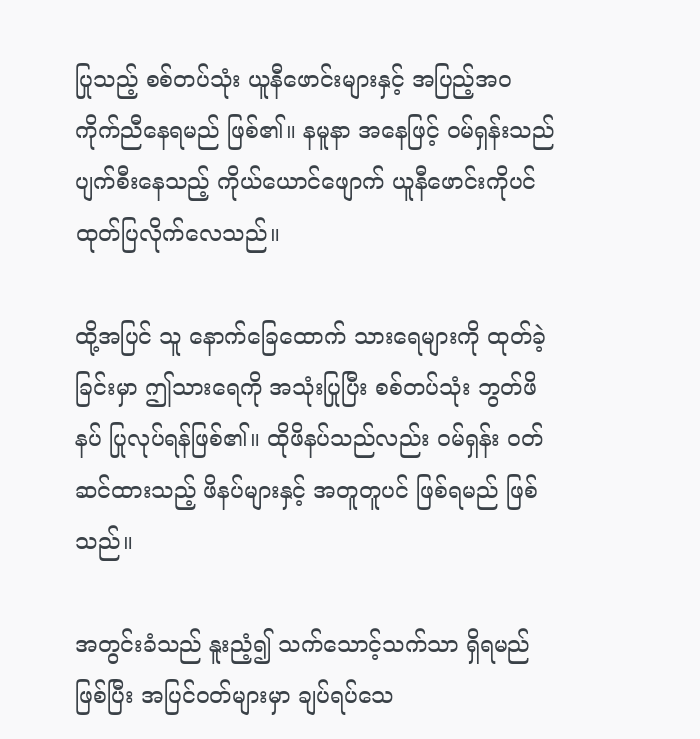ပြုသည့် စစ်တပ်သုံး ယူနီဖောင်းများနှင့် အပြည့်အဝ ကိုက်ညီနေရမည် ဖြစ်၏။ နမူနာ အနေဖြင့် ဝမ်ရှန်းသည် ပျက်စီးနေသည့် ကိုယ်ယောင်ဖျောက် ယူနီဖောင်းကိုပင် ထုတ်ပြလိုက်လေသည်။

ထို့အပြင် သူ နောက်ခြေထောက် သားရေများကို ထုတ်ခဲ့ခြင်းမှာ ဤသားရေကို အသုံးပြုပြီး စစ်တပ်သုံး ဘွတ်ဖိနပ် ပြုလုပ်ရန်ဖြစ်၏။ ထိုဖိနပ်သည်လည်း ဝမ်ရှန်း ဝတ်ဆင်ထားသည့် ဖိနပ်များနှင့် အတူတူပင် ဖြစ်ရမည် ဖြစ်သည်။

အတွင်းခံသည် နူးညံ့၍ သက်သောင့်သက်သာ ရှိရမည် ဖြစ်ပြီး အပြင်ဝတ်များမှာ ချပ်ရပ်သေ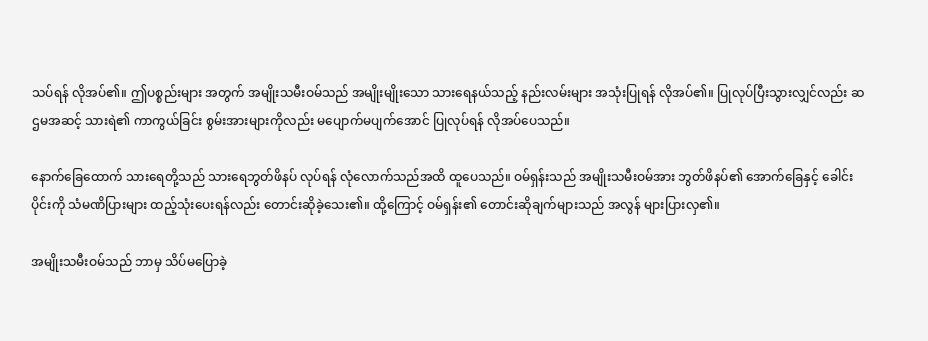သပ်ရန် လိုအပ်၏။ ဤပစ္စည်းများ အတွက် အမျိုးသမီးဝမ်သည် အမျိုးမျိုးသော သားရေနယ်သည့် နည်းလမ်းများ အသုံးပြုရန် လိုအပ်၏။ ပြုလုပ်ပြီးသွားလျှင်လည်း ဆဌမအဆင့် သားရဲ၏ ကာကွယ်ခြင်း စွမ်းအားများကိုလည်း မပျောက်မပျက်အောင် ပြုလုပ်ရန် လိုအပ်ပေသည်။

နောက်ခြေထောက် သားရေတို့သည် သားရေဘွတ်ဖိနပ် လုပ်ရန် လုံလောက်သည်အထိ ထူပေသည်။ ဝမ်ရှန်းသည် အမျိုးသမီးဝမ်အား ဘွတ်ဖိနပ်၏ အောက်ခြေနှင့် ခေါင်းပိုင်းကို သံမဏိပြားများ ထည့်သုံးပေးရန်လည်း တောင်းဆိုခဲ့သေး၏။ ထို့ကြောင့် ဝမ်ရှန်း၏ တောင်းဆိုချက်များသည် အလွန် များပြားလှ၏။

အမျိုးသမီးဝမ်သည် ဘာမှ သိပ်မပြောခဲ့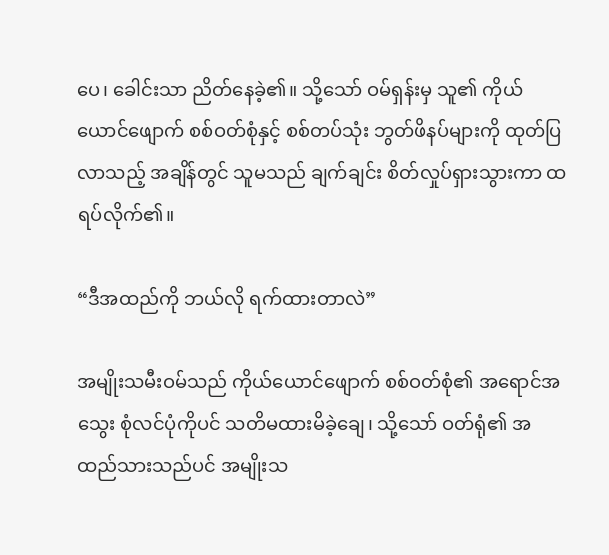ပေ၊ ခေါင်းသာ ညိတ်နေခဲ့၏။ သို့သော် ဝမ်ရှန်းမှ သူ၏ ကိုယ်ယောင်ဖျောက် စစ်ဝတ်စုံနှင့် စစ်တပ်သုံး ဘွတ်ဖိနပ်များကို ထုတ်ပြလာသည့် အချိန်တွင် သူမသည် ချက်ချင်း စိတ်လှုပ်ရှားသွားကာ ထရပ်လိုက်၏။

“ဒီအထည်ကို ဘယ်လို ရက်ထားတာလဲ”

အမျိုးသမီးဝမ်သည် ကိုယ်ယောင်ဖျောက် စစ်ဝတ်စုံ၏ အရောင်အသွေး စုံလင်ပုံကိုပင် သတိမထားမိခဲ့ချေ၊ သို့သော် ဝတ်ရုံ၏ အထည်သားသည်ပင် အမျိုးသ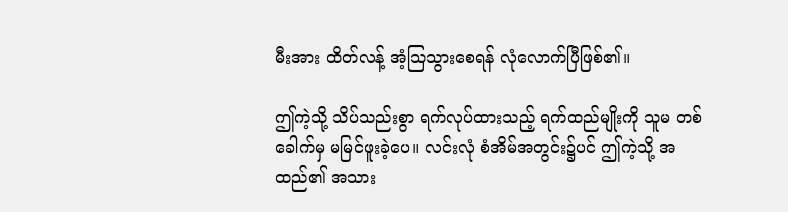မီးအား ထိတ်လန့် အံ့သြသွားစေရန် လုံလောက်ပြီဖြစ်၏။

ဤကဲ့သို့ သိပ်သည်းစွာ ရက်လုပ်ထားသည့် ရက်ထည်မျိုးကို သူမ တစ်ခေါက်မှ မမြင်ဖူးခဲ့ပေ။ လင်းလုံ စံအိမ်အတွင်း၌ပင် ဤကဲ့သို့ အထည်၏ အသား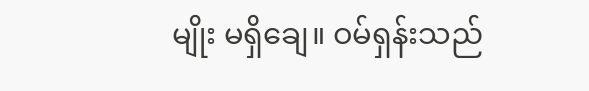မျိုး မရှိချေ။ ဝမ်ရှန်းသည်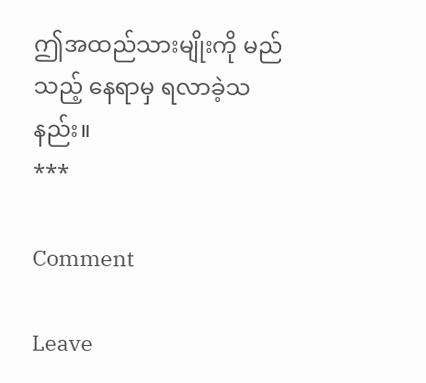ဤအထည်သားမျိုးကို မည်သည့် နေရာမှ ရလာခဲ့သနည်း။
***

Comment

Leave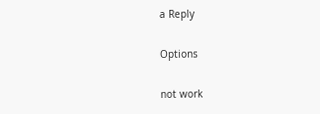a Reply

Options

not work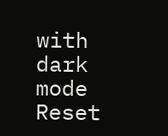with dark mode
Reset